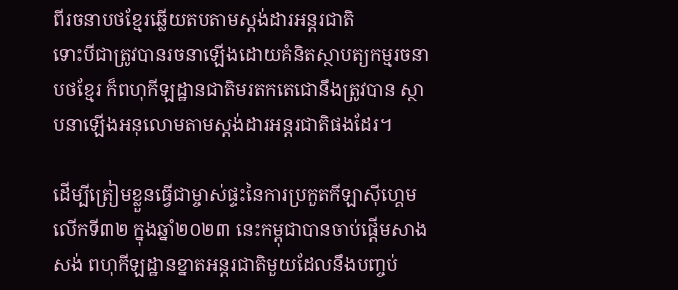ពីរចនាបថខ្មែរឆ្លើយតបតាមស្តង់ដារអន្តរជាតិ
ទោះបីជាត្រូវបានរចនាឡើងដោយគំនិតស្ថាបត្យកម្មរចនាបថខ្មែរ ក៏ពហុកីឡដ្ឋានជាតិមរតកតេជោនឹងត្រូវបាន ស្ថាបនាឡើងអនុលោមតាមស្តង់ដារអន្តរជាតិផងដែរ។

ដើម្បីត្រៀមខ្លួនធ្វើជាម្ចាស់ផ្ទះនៃការប្រកួតកីឡាស៊ីហ្គេមលើកទី៣២ ក្នុងឆ្នាំ២០២៣ នេះកម្ពុជាបានចាប់ផ្តើមសាងសង់ ពហុកីឡដ្ឋានខ្នាតអន្តរជាតិមួយដែលនឹងបញ្ចប់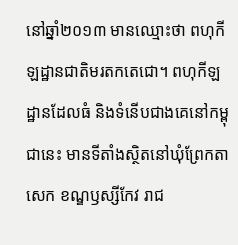នៅឆ្នាំ២០១៣ មានឈ្មោះថា ពហុកីឡដ្ឋានជាតិមរតកតេជោ។ ពហុកីឡដ្ឋានដែលធំ និងទំនើបជាងគេនៅកម្ពុជានេះ មានទីតាំងស្ថិតនៅឃុំព្រែកតាសេក ខណ្ឌឫស្សីកែវ រាជ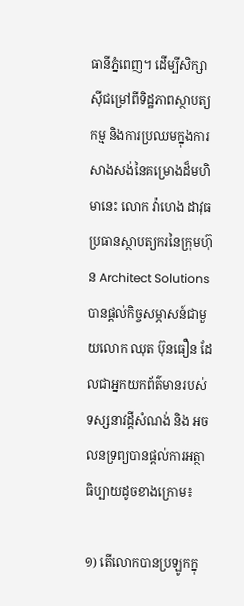ធានីភ្នំពេញ។ ដើម្បីសិក្សាស៊ីជម្រៅពីទិដ្ឋភាពស្ថាបត្យកម្ម និងការប្រឈមក្នុងការសាងសង់នៃគម្រោងដ៏មហិមានេះ លោក វ៉ាហេង ដាវុធប្រធានស្ថាបត្យករនៃក្រុមហ៊ុន Architect Solutions បានផ្តល់កិច្ចសម្ភាសន៍ជាមួយលោក ឈុត ប៊ុនធឿន ដែលជាអ្នកយកព័ត៌មានរបស់ទស្សនាវដ្តីសំណង់ និង អចលនទ្រព្យបានផ្តល់ការអត្ថាធិប្បាយដូចខាងក្រោម៖

១) តើលោកបានប្រឡូកក្នុ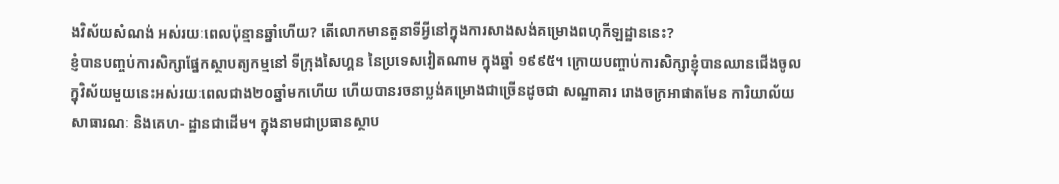ងវិស័យសំណង់ អស់រយៈពេលប៉ុន្មានឆ្នាំហើយ? តើលោកមានតួនាទីអ្វីនៅក្នុងការសាងសង់គម្រោងពហុកីឡដ្ឋាននេះ?
ខ្ញំបានបញ្ចប់ការសិក្សាផ្នែកស្ថាបត្យកម្មនៅ ទីក្រុងសៃហ្គន នៃប្រទេសវៀតណាម ក្នុងឆ្នាំ ១៩៩៥។ ក្រោយបញ្ចាប់ការសិក្សាខ្ញុំបានឈានជើងចូលក្នុវិស័យមួយនេះអស់រយៈពេលជាង២០ឆ្នាំមកហើយ ហើយបានរចនាប្លង់គម្រោងជាច្រើនដូចជា សណ្ឋាគារ រោងចក្រអាផាតមែន ការិយាល័យសាធារណៈ និងគេហ- ដ្ឋានជាដើម។ ក្នុងនាមជាប្រធានស្ថាប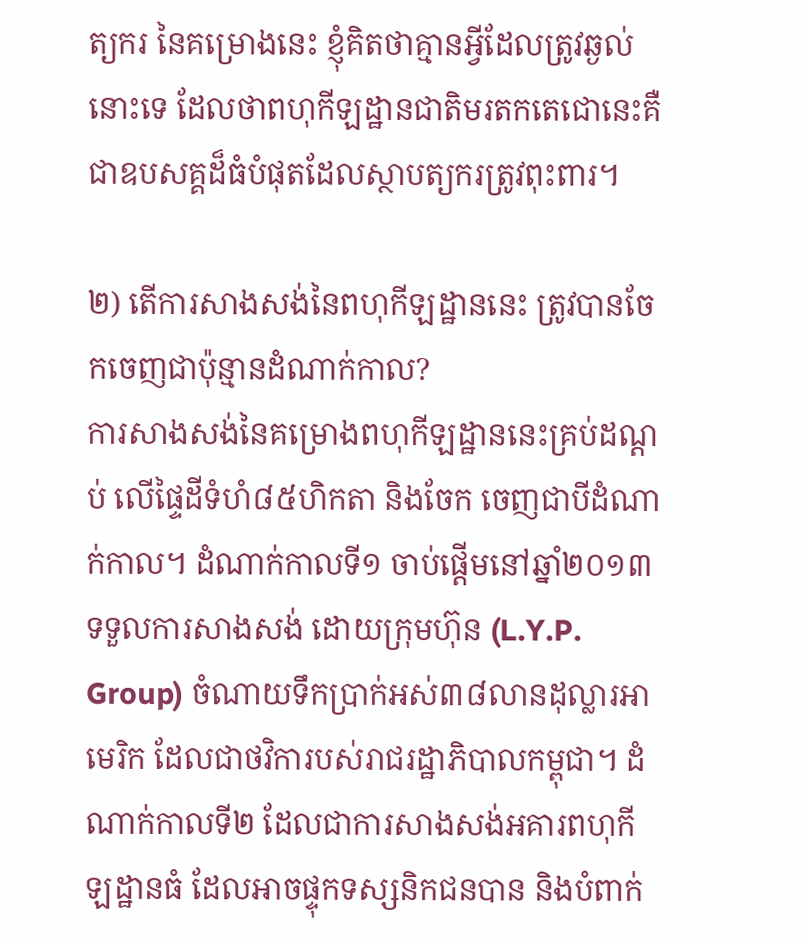ត្យករ នៃគម្រោងនេះ ខ្ញុំគិតថាគ្មានអ្វីដែលត្រូវឆ្ងល់នោះទេ ដែលថាពហុកីឡដ្ឋានជាតិមរតកតេជោនេះគឺជាឧបសគ្គដ៏ធំបំផុតដែលស្ថាបត្យករត្រូវពុះពារ។

២) តើការសាងសង់នៃពហុកីឡដ្ឋាននេះ ត្រូវបានចែកចេញជាប៉ុន្មានដំណាក់កាល?
ការសាងសង់នៃគម្រោងពហុកីឡដ្ឋាននេះគ្រប់ដណ្តប់ លើផ្ទៃដីទំហំ៨៥ហិកតា និងចែក ចេញជាបីដំណាក់កាល។ ដំណាក់កាលទី១ ចាប់ផ្តើមនៅឆ្នាំ២០១៣ ទទួលការសាងសង់ ដោយក្រុមហ៊ុន (L.Y.P. Group) ចំណាយទឹកប្រាក់អស់៣៨លានដុល្លារអាមេរិក ដែលជាថវិការបស់រាជរដ្ឋាភិបាលកម្ពុជា។ ដំណាក់កាលទី២ ដែលជាការសាងសង់អគារពហុកីឡដ្ឋានធំ ដែលអាចផ្ទុកទស្សនិកជនបាន និងបំពាក់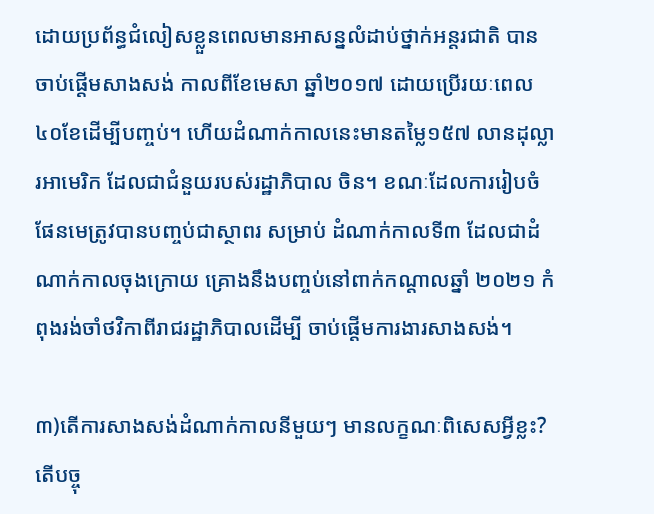ដោយប្រព័ន្ធជំលៀសខ្លួនពេលមានអាសន្នលំដាប់ថ្នាក់អន្តរជាតិ បានចាប់ផ្តើមសាងសង់ កាលពីខែមេសា ឆ្នាំ២០១៧ ដោយប្រើរយៈពេល៤០ខែដើម្បីបញ្ចប់។ ហើយដំណាក់កាលនេះមានតម្លៃ១៥៧ លានដុល្លារអាមេរិក ដែលជាជំនួយរបស់រដ្ឋាភិបាល ចិន។ ខណៈដែលការរៀបចំផែនមេត្រូវបានបញ្ចប់ជាស្ថាពរ សម្រាប់ ដំណាក់កាលទី៣ ដែលជាដំណាក់កាលចុងក្រោយ គ្រោងនឹងបញ្ចប់នៅពាក់កណ្តាលឆ្នាំ ២០២១ កំពុងរង់ចាំថវិកាពីរាជរដ្ឋាភិបាលដើម្បី ចាប់ផ្តើមការងារសាងសង់។

៣)តើការសាងសង់ដំណាក់កាលនីមួយៗ មានលក្ខណៈពិសេសអ្វីខ្លះ? តើបច្ចុ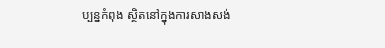ប្បន្នកំពុង ស្ថិតនៅក្នុងការសាងសង់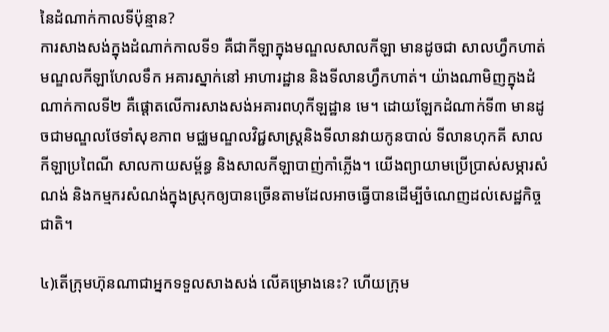នៃដំណាក់កាលទីប៉ុន្មាន?
ការសាងសង់ក្នុងដំណាក់កាលទី១ គឺជាកីឡាក្នុងមណ្ឌលសាលកីឡា មានដូចជា សាលហ្វឹកហាត់ មណ្ឌលកីឡាហែលទឹក អគារស្នាក់នៅ អាហារដ្ឋាន និងទីលានហ្វឹកហាត់។ យ៉ាងណាមិញក្នុងដំណាក់កាលទី២ គឺផ្តោតលើការសាងសង់អគារពហុកីឡដ្ឋាន មេ។ ដោយឡែកដំណាក់ទី៣ មានដូចជាមណ្ឌលថែទាំសុខភាព មជ្ឈមណ្ឌលវិជ្ជសាស្រ្តនិងទីលានវាយកូនបាល់ ទីលានហុកគី សាលកីឡាប្រពៃណី សាលកាយសម្ព័ន្ធ និងសាលកីឡាបាញ់កាំភ្លើង។ យើងព្យាយាមប្រើប្រាស់សម្ភារសំណង់ និងកម្មករសំណង់ក្នុងស្រុកឲ្យបានច្រើនតាមដែលអាចធ្វើបានដើម្បីចំណេញដល់សេដ្ឋកិច្ចជាតិ។

៤)តើក្រុមហ៊ុនណាជាអ្នកទទួលសាងសង់ លើគម្រោងនេះ? ហើយក្រុម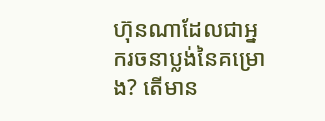ហ៊ុនណាដែលជាអ្នករចនាប្លង់នៃគម្រោង? តើមាន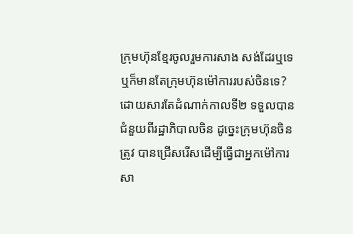ក្រុមហ៊ុនខែ្មរចូលរួមការសាង សង់ដែរឬទេ ឬក៏មានតែក្រុមហ៊ុនម៉ៅការរបស់ចិនទេ?
ដោយសារតែដំណាក់កាលទី២ ទទួលបានជំនួយពីរដ្ឋាភិបាលចិន ដូច្នេះក្រុមហ៊ុនចិនត្រូវ បានជ្រើសរើសដើម្បីធ្វើជាអ្នកម៉ៅការសា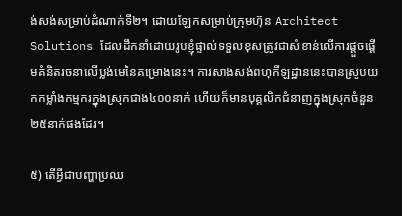ង់សង់សម្រាប់ដំណាក់ទី២។ ដោយឡែកសម្រាប់ក្រុមហ៊ុន Architect Solutions ដែលដឹកនាំដោយរូបខ្ញុំផ្ទាល់ទទួលខុសត្រូវជាសំខាន់លើការផ្តួចផ្តើមគំនិតរចនាលើប្លង់មេនៃគម្រោងនេះ។ ការសាងសង់ពហុកីឡដ្ឋាននេះបានស្រូបយកកម្លាំងកម្មករក្នុងស្រុកជាង៤០០នាក់ ហើយក៏មានបុគ្គលិកជំនាញក្នុងស្រុកចំនួន ២៥នាក់ផងដែរ។

៥) តើអ្វីជាបញ្ហាប្រឈ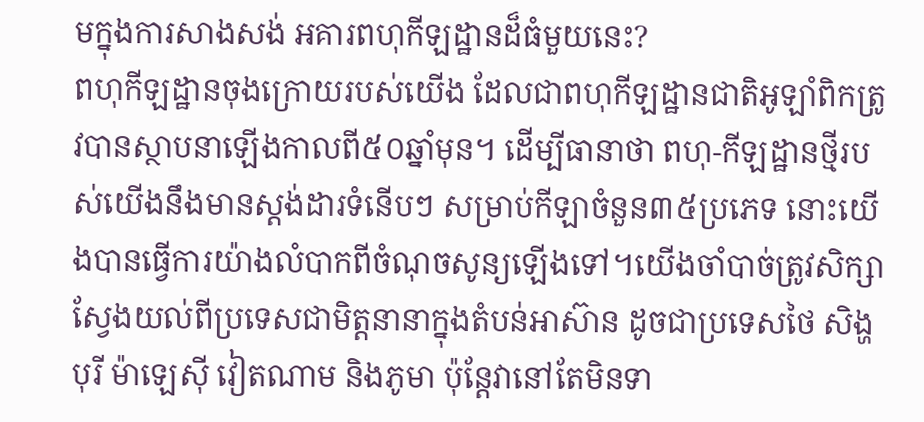មក្នុងការសាងសង់ អគារពហុកីឡដ្ឋានដ៏ធំមួយនេះ?
ពហុកីឡដ្ឋានចុងក្រោយរបស់យើង ដែលជាពហុកីឡដ្ឋានជាតិអូឡាំពិកត្រូវបានស្ថាបនាឡើងកាលពី៥០ឆ្នាំមុន។ ដើម្បីធានាថា ពហុ-កីឡដ្ឋានថ្មីរបស់យើងនឹងមានស្តង់ដារទំនើបៗ សម្រាប់កីឡាចំនួន៣៥ប្រភេទ នោះយើងបានធ្វើការយ៉ាងលំបាកពីចំណុចសូន្យឡើងទៅ។យើងចាំបាច់ត្រូវសិក្សាស្វែងយល់ពីប្រទេសជាមិត្តនានាក្នុងតំបន់អាស៊ាន ដូចជាប្រទេសថៃ សិង្ហបុរី ម៉ាឡេស៊ី វៀតណាម និងភូមា ប៉ុន្តែវានៅតែមិនទា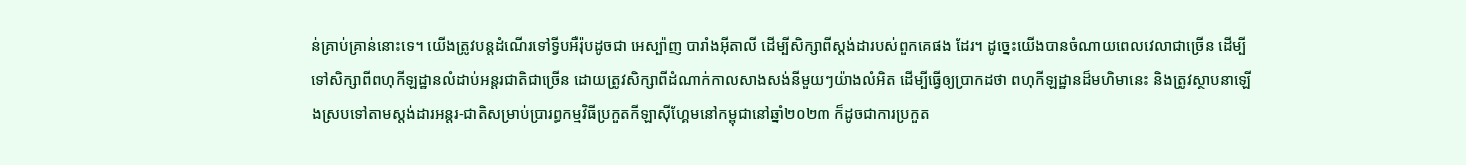ន់គ្រាប់គ្រាន់នោះទេ។ យើងត្រូវបន្តដំណើរទៅទ្វីបអឺរ៉ុបដូចជា អេស្ប៉ាញ បារាំងអ៊ីតាលី ដើម្បីសិក្សាពីស្តង់ដារបស់ពួកគេផង ដែរ។ ដូច្នេះយើងបានចំណាយពេលវេលាជាច្រើន ដើម្បីទៅសិក្សាពីពហុកីឡដ្ឋានលំដាប់អន្តរជាតិជាច្រើន ដោយត្រូវសិក្សាពីដំណាក់កាលសាងសង់នីមួយៗយ៉ាងលំអិត ដើម្បីធ្វើឲ្យប្រាកដថា ពហុកីឡដ្ឋានដ៏មហិមានេះ និងត្រូវស្ថាបនាឡើងស្របទៅតាមស្តង់ដារអន្តរ-ជាតិសម្រាប់ប្រារព្ធកម្មវិធីប្រកួតកីឡាស៊ីហ្គែមនៅកម្ពុជានៅឆ្នាំ២០២៣ ក៏ដូចជាការប្រកួត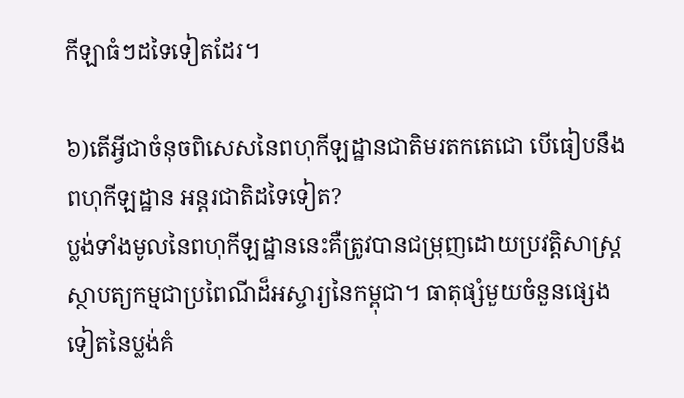កីឡាធំៗដទៃទៀតដែរ។

៦)តើអ្វីជាចំនុចពិសេសនៃពហុកីឡដ្ឋានជាតិមរតកតេជោ បើធៀបនឹងពហុកីឡដ្ឋាន អន្តរជាតិដទៃទៀត?
ប្លង់ទាំងមូលនៃពហុកីឡដ្ឋាននេះគឺត្រូវបានជម្រុញដោយប្រវត្តិសាស្រ្តស្ថាបត្យកម្មជាប្រពៃណីដ៏អស្ចារ្យនៃកម្ពុជា។ ធាតុផ្សំមួយចំនួនផ្សេងទៀតនៃប្លង់គំ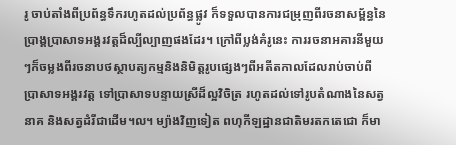រូ ចាប់តាំងពីប្រព័ន្ធទឹករហូតដល់ប្រព័ន្ធផ្លូវ ក៏ទទួលបានការជម្រុញពីរចនាសម័្ពន្ធនៃប្រាង្គប្រាសាទអង្គរវត្តដ៏ល្បីល្បាញផងដែរ។ ក្រៅពីប្លង់គំរូនេះ ការរចនាអគារនីមួយៗក៏ចម្លងពីរចនាបថស្ថាបត្យកម្មនិងនិមិត្តរូបផ្សេងៗពីអតីតកាលដែលរាប់ចាប់ពីប្រាសាទអង្គរវត្ត ទៅប្រាសាទបន្ទាយស្រីដ៏ល្អវិចិត្រ រហូតដល់ទៅរូបតំណាងនៃសត្វនាគ និងសត្វដំរីជាដើម។ល។ ម្យ៉ាងវិញទៀត ពហុកីឡដ្ឋានជាតិមរតកតេជោ ក៏មា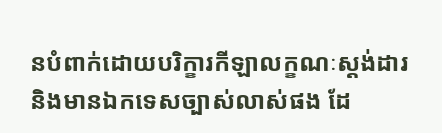នបំពាក់ដោយបរិក្ខារកីឡាលក្ខណៈស្តង់ដារ និងមានឯកទេសច្បាស់លាស់ផង ដែ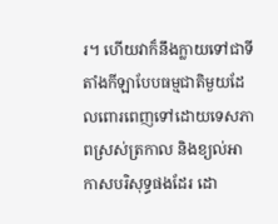រ។ ហើយវាក៏នឹងក្លាយទៅជាទីតាំងកីឡាបែបធម្មជាតិមួយដែលពោរពេញទៅដោយទេសភាពស្រស់ត្រកាល និងខ្យល់អាកាសបរិសុទ្ធផងដែរ ដោ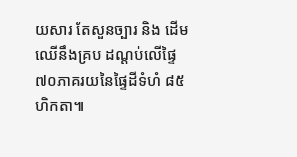យសារ តែសួនច្បារ និង ដើមឈើនឹងគ្រប ដណ្តប់លើផ្ទៃ៧០ភាគរយនៃផ្ទៃដីទំហំ ៨៥ ហិកតា៕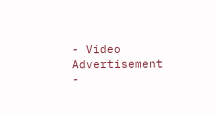- Video Advertisement -